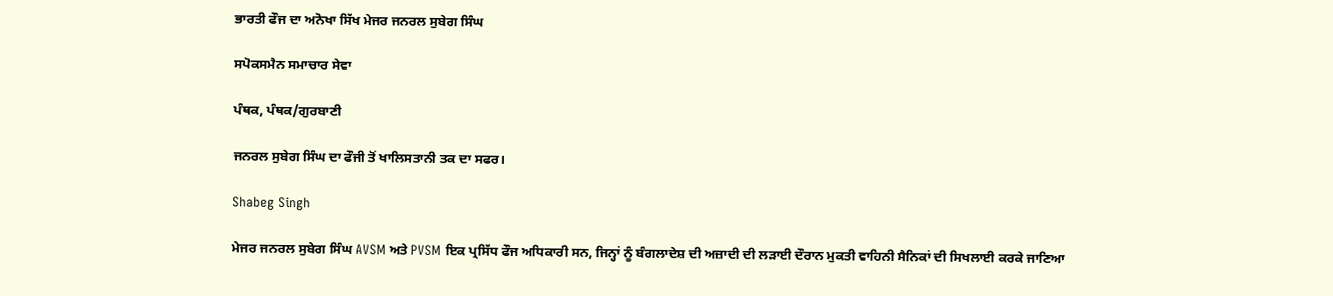ਭਾਰਤੀ ਫੌਜ ਦਾ ਅਨੋਖਾ ਸਿੱਖ ਮੇਜਰ ਜਨਰਲ ਸੁਬੇਗ ਸਿੰਘ

ਸਪੋਕਸਮੈਨ ਸਮਾਚਾਰ ਸੇਵਾ

ਪੰਥਕ, ਪੰਥਕ/ਗੁਰਬਾਣੀ

ਜਨਰਲ ਸੁਬੇਗ ਸਿੰਘ ਦਾ ਫੌਜੀ ਤੋਂ ਖਾਲਿਸਤਾਨੀ ਤਕ ਦਾ ਸਫਰ।

Shabeg Singh

ਮੇਜਰ ਜਨਰਲ ਸੁਬੇਗ ਸਿੰਘ AVSM ਅਤੇ PVSM ਇਕ ਪ੍ਰਸਿੱਧ ਫੌਜ ਅਧਿਕਾਰੀ ਸਨ, ਜਿਨ੍ਹਾਂ ਨੂੰ ਬੰਗਲਾਦੇਸ਼ ਦੀ ਅਜ਼ਾਦੀ ਦੀ ਲੜਾਈ ਦੌਰਾਨ ਮੁਕਤੀ ਵਾਹਿਨੀ ਸੈਨਿਕਾਂ ਦੀ ਸਿਖਲਾਈ ਕਰਕੇ ਜਾਣਿਆ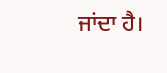ਜਾਂਦਾ ਹੈ।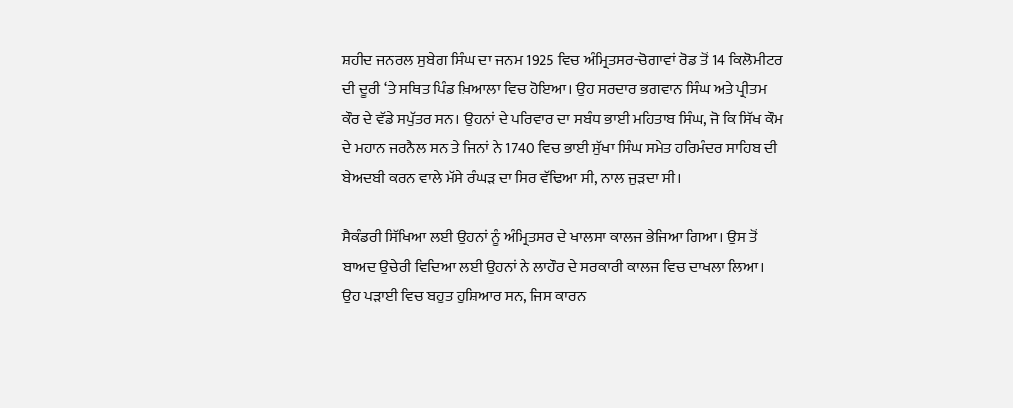ਸ਼ਹੀਦ ਜਨਰਲ ਸੁਬੇਗ ਸਿੰਘ ਦਾ ਜਨਮ 1925 ਵਿਚ ਅੰਮ੍ਰਿਤਸਰ-ਚੋਗਾਵਾਂ ਰੋਡ ਤੋਂ 14 ਕਿਲੋਮੀਟਰ ਦੀ ਦੂਰੀ ‘ਤੇ ਸਥਿਤ ਪਿੰਡ ਖ਼ਿਆਲਾ ਵਿਚ ਹੋਇਆ। ਉਹ ਸਰਦਾਰ ਭਗਵਾਨ ਸਿੰਘ ਅਤੇ ਪ੍ਰੀਤਮ ਕੌਰ ਦੇ ਵੱਡੇ ਸਪੁੱਤਰ ਸਨ। ਉਹਨਾਂ ਦੇ ਪਰਿਵਾਰ ਦਾ ਸਬੰਧ ਭਾਈ ਮਹਿਤਾਬ ਸਿੰਘ, ਜੋ ਕਿ ਸਿੱਖ ਕੌਮ ਦੇ ਮਹਾਨ ਜਰਨੈਲ ਸਨ ਤੇ ਜਿਨਾਂ ਨੇ 1740 ਵਿਚ ਭਾਈ ਸੁੱਖਾ ਸਿੰਘ ਸਮੇਤ ਹਰਿਮੰਦਰ ਸਾਹਿਬ ਦੀ ਬੇਅਦਬੀ ਕਰਨ ਵਾਲੇ ਮੱਸੇ ਰੰਘੜ ਦਾ ਸਿਰ ਵੱਢਿਆ ਸੀ, ਨਾਲ ਜੁੜਦਾ ਸੀ।

ਸੈਕੰਡਰੀ ਸਿੱਖਿਆ ਲਈ ਉਹਨਾਂ ਨੂੰ ਅੰਮ੍ਰਿਤਸਰ ਦੇ ਖਾਲਸਾ ਕਾਲਜ ਭੇਜਿਆ ਗਿਆ। ਉਸ ਤੋਂ ਬਾਅਦ ਉਚੇਰੀ ਵਿਦਿਆ ਲਈ ਉਹਨਾਂ ਨੇ ਲਾਹੌਰ ਦੇ ਸਰਕਾਰੀ ਕਾਲਜ ਵਿਚ ਦਾਖਲਾ ਲਿਆ। ਉਹ ਪੜਾਈ ਵਿਚ ਬਹੁਤ ਹੁਸ਼ਿਆਰ ਸਨ, ਜਿਸ ਕਾਰਨ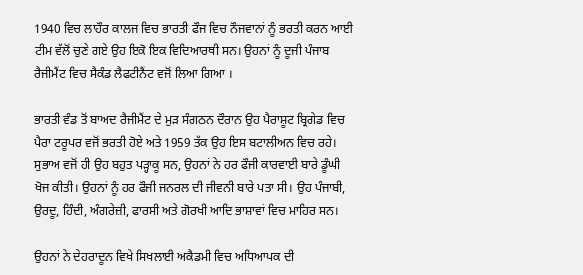1940 ਵਿਚ ਲਾਹੌਰ ਕਾਲਜ ਵਿਚ ਭਾਰਤੀ ਫੌਜ ਵਿਚ ਨੌਜਵਾਨਾਂ ਨੂੰ ਭਰਤੀ ਕਰਨ ਆਈ ਟੀਮ ਵੱਲੋਂ ਚੁਣੇ ਗਏ ਉਹ ਇਕੋ ਇਕ ਵਿਦਿਆਰਥੀ ਸਨ। ਉਹਨਾਂ ਨੂੰ ਦੂਜੀ ਪੰਜਾਬ ਰੈਜੀਮੈਂਟ ਵਿਚ ਸੈਕੰਡ ਲੈਫਟੀਨੈਂਟ ਵਜੋਂ ਲਿਆ ਗਿਆ ।

ਭਾਰਤੀ ਵੰਡ ਤੋਂ ਬਾਅਦ ਰੈਜੀਮੈਂਟ ਦੇ ਮੁੜ ਸੰਗਠਨ ਦੌਰਾਨ ਉਹ ਪੈਰਾਸ਼ੂਟ ਬ੍ਰਿਗੇਡ ਵਿਚ ਪੈਰਾ ਟਰੂਪਰ ਵਜੋਂ ਭਰਤੀ ਹੋਏ ਅਤੇ 1959 ਤੱਕ ਉਹ ਇਸ ਬਟਾਲੀਅਨ ਵਿਚ ਰਹੇ। ਸੁਭਾਅ ਵਜੋਂ ਹੀ ਉਹ ਬਹੁਤ ਪੜ੍ਹਾਕੂ ਸਨ, ਉਹਨਾਂ ਨੇ ਹਰ ਫੌਜੀ ਕਾਰਵਾਈ ਬਾਰੇ ਡੂੰਘੀ ਖੋਜ ਕੀਤੀ। ਉਹਨਾਂ ਨੂੰ ਹਰ ਫੌਜੀ ਜਨਰਲ ਦੀ ਜੀਵਨੀ ਬਾਰੇ ਪਤਾ ਸੀ। ਉਹ ਪੰਜਾਬੀ, ਉਰਦੂ, ਹਿੰਦੀ, ਅੰਗਰੇਜ਼ੀ, ਫਾਰਸੀ ਅਤੇ ਗੋਰਖੀ ਆਦਿ ਭਾਸ਼ਾਵਾਂ ਵਿਚ ਮਾਹਿਰ ਸਨ।

ਉਹਨਾਂ ਨੇ ਦੇਹਰਾਦੂਨ ਵਿਖੇ ਸਿਖਲਾਈ ਅਕੈਡਮੀ ਵਿਚ ਅਧਿਆਪਕ ਦੀ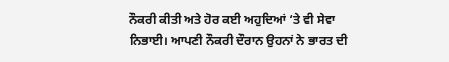ਨੌਕਰੀ ਕੀਤੀ ਅਤੇ ਹੋਰ ਕਈ ਅਹੁਦਿਆਂ ‘ਤੇ ਵੀ ਸੇਵਾ ਨਿਭਾਈ। ਆਪਣੀ ਨੌਕਰੀ ਦੌਰਾਨ ਉਹਨਾਂ ਨੇ ਭਾਰਤ ਦੀ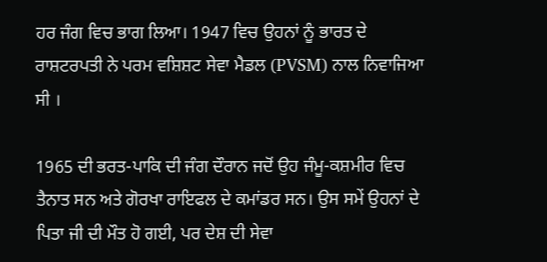ਹਰ ਜੰਗ ਵਿਚ ਭਾਗ ਲਿਆ। 1947 ਵਿਚ ਉਹਨਾਂ ਨੂੰ ਭਾਰਤ ਦੇ ਰਾਸ਼ਟਰਪਤੀ ਨੇ ਪਰਮ ਵਸ਼ਿਸ਼ਟ ਸੇਵਾ ਮੈਡਲ (PVSM) ਨਾਲ ਨਿਵਾਜਿਆ ਸੀ ।

1965 ਦੀ ਭਰਤ-ਪਾਕਿ ਦੀ ਜੰਗ ਦੌਰਾਨ ਜਦੋਂ ਉਹ ਜੰਮੂ-ਕਸ਼ਮੀਰ ਵਿਚ ਤੈਨਾਤ ਸਨ ਅਤੇ ਗੋਰਖਾ ਰਾਇਫਲ ਦੇ ਕਮਾਂਡਰ ਸਨ। ਉਸ ਸਮੇਂ ਉਹਨਾਂ ਦੇ ਪਿਤਾ ਜੀ ਦੀ ਮੌਤ ਹੋ ਗਈ, ਪਰ ਦੇਸ਼ ਦੀ ਸੇਵਾ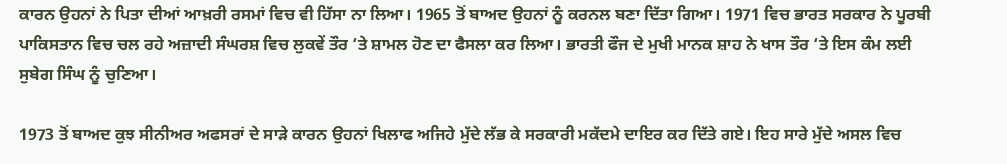ਕਾਰਨ ਉਹਨਾਂ ਨੇ ਪਿਤਾ ਦੀਆਂ ਆਖ਼ਰੀ ਰਸਮਾਂ ਵਿਚ ਵੀ ਹਿੱਸਾ ਨਾ ਲਿਆ। 1965 ਤੋਂ ਬਾਅਦ ਉਹਨਾਂ ਨੂੰ ਕਰਨਲ ਬਣਾ ਦਿੱਤਾ ਗਿਆ। 1971 ਵਿਚ ਭਾਰਤ ਸਰਕਾਰ ਨੇ ਪੂਰਬੀ ਪਾਕਿਸਤਾਨ ਵਿਚ ਚਲ ਰਹੇ ਅਜ਼ਾਦੀ ਸੰਘਰਸ਼ ਵਿਚ ਲੁਕਵੇਂ ਤੌਰ ‘ਤੇ ਸ਼ਾਮਲ ਹੋਣ ਦਾ ਫੈਸਲਾ ਕਰ ਲਿਆ। ਭਾਰਤੀ ਫੌਜ ਦੇ ਮੁਖੀ ਮਾਨਕ ਸ਼ਾਹ ਨੇ ਖਾਸ ਤੌਰ ‘ਤੇ ਇਸ ਕੰਮ ਲਈ ਸੁਬੇਗ ਸਿੰਘ ਨੂੰ ਚੁਣਿਆ।

1973 ਤੋਂ ਬਾਅਦ ਕੁਝ ਸੀਨੀਅਰ ਅਫਸਰਾਂ ਦੇ ਸਾੜੇ ਕਾਰਨ ਉਹਨਾਂ ਖਿਲਾਫ ਅਜਿਹੇ ਮੁੱਦੇ ਲੱਭ ਕੇ ਸਰਕਾਰੀ ਮਕੱਦਮੇ ਦਾਇਰ ਕਰ ਦਿੱਤੇ ਗਏ। ਇਹ ਸਾਰੇ ਮੁੱਦੇ ਅਸਲ ਵਿਚ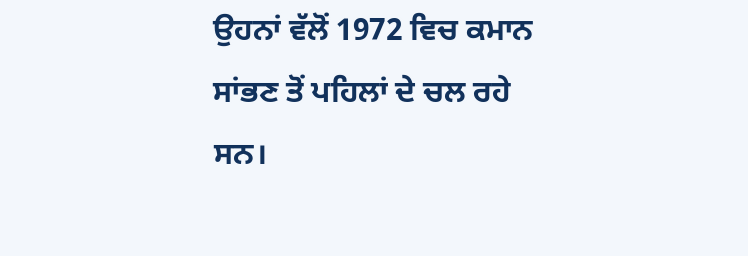ਉਹਨਾਂ ਵੱਲੋਂ 1972 ਵਿਚ ਕਮਾਨ ਸਾਂਭਣ ਤੋਂ ਪਹਿਲਾਂ ਦੇ ਚਲ ਰਹੇ ਸਨ।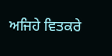ਅਜਿਹੇ ਵਿਤਕਰੇ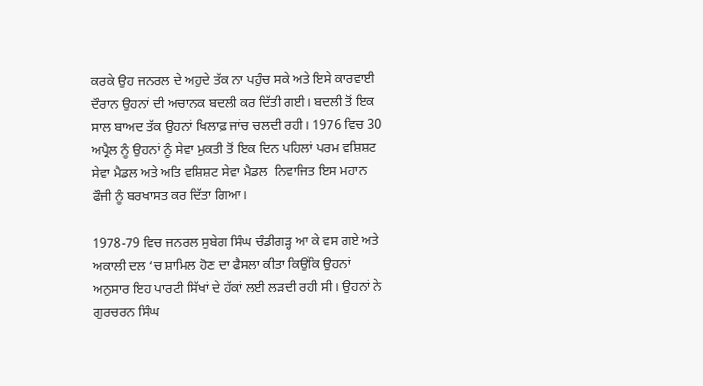ਕਰਕੇ ਉਹ ਜਨਰਲ ਦੇ ਅਹੁਦੇ ਤੱਕ ਨਾ ਪਹੁੰਚ ਸਕੇ ਅਤੇ ਇਸੇ ਕਾਰਵਾਈ ਦੌਰਾਨ ਉਹਨਾਂ ਦੀ ਅਚਾਨਕ ਬਦਲੀ ਕਰ ਦਿੱਤੀ ਗਈ। ਬਦਲੀ ਤੋਂ ਇਕ ਸਾਲ ਬਾਅਦ ਤੱਕ ਉਹਨਾਂ ਖਿਲਾਫ਼ ਜਾਂਚ ਚਲਦੀ ਰਹੀ। 1976 ਵਿਚ 30 ਅਪ੍ਰੈਲ ਨੂੰ ਉਹਨਾਂ ਨੂੰ ਸੇਵਾ ਮੁਕਤੀ ਤੋਂ ਇਕ ਦਿਨ ਪਹਿਲਾਂ ਪਰਮ ਵਸ਼ਿਸ਼ਟ ਸੇਵਾ ਮੈਡਲ ਅਤੇ ਅਤਿ ਵਸ਼ਿਸ਼ਟ ਸੇਵਾ ਮੈਡਲ  ਨਿਵਾਜਿਤ ਇਸ ਮਹਾਨ ਫੌਜੀ ਨੂੰ ਬਰਖਾਸਤ ਕਰ ਦਿੱਤਾ ਗਿਆ।

1978-79 ਵਿਚ ਜਨਰਲ ਸੁਬੇਗ ਸਿੰਘ ਚੰਡੀਗੜ੍ਹ ਆ ਕੇ ਵਸ ਗਏ ਅਤੇ ਅਕਾਲੀ ਦਲ ‘ਚ ਸ਼ਾਮਿਲ ਹੋਣ ਦਾ ਫੈਸਲਾ ਕੀਤਾ ਕਿਉਂਕਿ ਉਹਨਾਂ ਅਨੁਸਾਰ ਇਹ ਪਾਰਟੀ ਸਿੱਖਾਂ ਦੇ ਹੱਕਾਂ ਲਈ ਲੜਦੀ ਰਹੀ ਸੀ। ਉਹਨਾਂ ਨੇ ਗੁਰਚਰਨ ਸਿੰਘ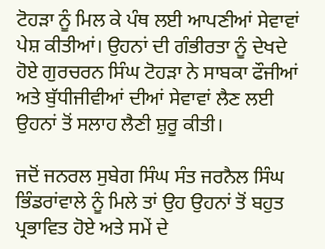ਟੋਹੜਾ ਨੂੰ ਮਿਲ ਕੇ ਪੰਥ ਲਈ ਆਪਣੀਆਂ ਸੇਵਾਵਾਂ ਪੇਸ਼ ਕੀਤੀਆਂ। ਉਹਨਾਂ ਦੀ ਗੰਭੀਰਤਾ ਨੂੰ ਦੇਖਦੇ ਹੋਏ ਗੁਰਚਰਨ ਸਿੰਘ ਟੋਹੜਾ ਨੇ ਸਾਬਕਾ ਫੌਜੀਆਂ ਅਤੇ ਬੁੱਧੀਜੀਵੀਆਂ ਦੀਆਂ ਸੇਵਾਵਾਂ ਲੈਣ ਲਈ ਉਹਨਾਂ ਤੋਂ ਸਲਾਹ ਲੈਣੀ ਸ਼ੁਰੂ ਕੀਤੀ।

ਜਦੋਂ ਜਨਰਲ ਸੁਬੇਗ ਸਿੰਘ ਸੰਤ ਜਰਨੈਲ ਸਿੰਘ ਭਿੰਡਰਾਂਵਾਲੇ ਨੂੰ ਮਿਲੇ ਤਾਂ ਉਹ ਉਹਨਾਂ ਤੋਂ ਬਹੁਤ ਪ੍ਰਭਾਵਿਤ ਹੋਏ ਅਤੇ ਸਮੇਂ ਦੇ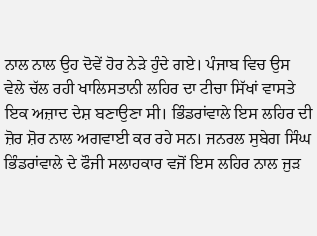ਨਾਲ ਨਾਲ ਉਹ ਦੋਵੇਂ ਹੋਰ ਨੇੜੇ ਹੁੰਦੇ ਗਏ। ਪੰਜਾਬ ਵਿਚ ਉਸ ਵੇਲੇ ਚੱਲ ਰਹੀ ਖਾਲਿਸਤਾਨੀ ਲਹਿਰ ਦਾ ਟੀਚਾ ਸਿੱਖਾਂ ਵਾਸਤੇ ਇਕ ਅਜ਼ਾਦ ਦੇਸ਼ ਬਣਾਉਣਾ ਸੀ। ਭਿੰਡਰਾਂਵਾਲੇ ਇਸ ਲਹਿਰ ਦੀ ਜ਼ੋਰ ਸ਼ੋਰ ਨਾਲ ਅਗਵਾਈ ਕਰ ਰਹੇ ਸਨ। ਜਨਰਲ ਸੁਬੇਗ ਸਿੰਘ ਭਿੰਡਰਾਂਵਾਲੇ ਦੇ ਫੌਜੀ ਸਲਾਹਕਾਰ ਵਜੋਂ ਇਸ ਲਹਿਰ ਨਾਲ ਜੁੜ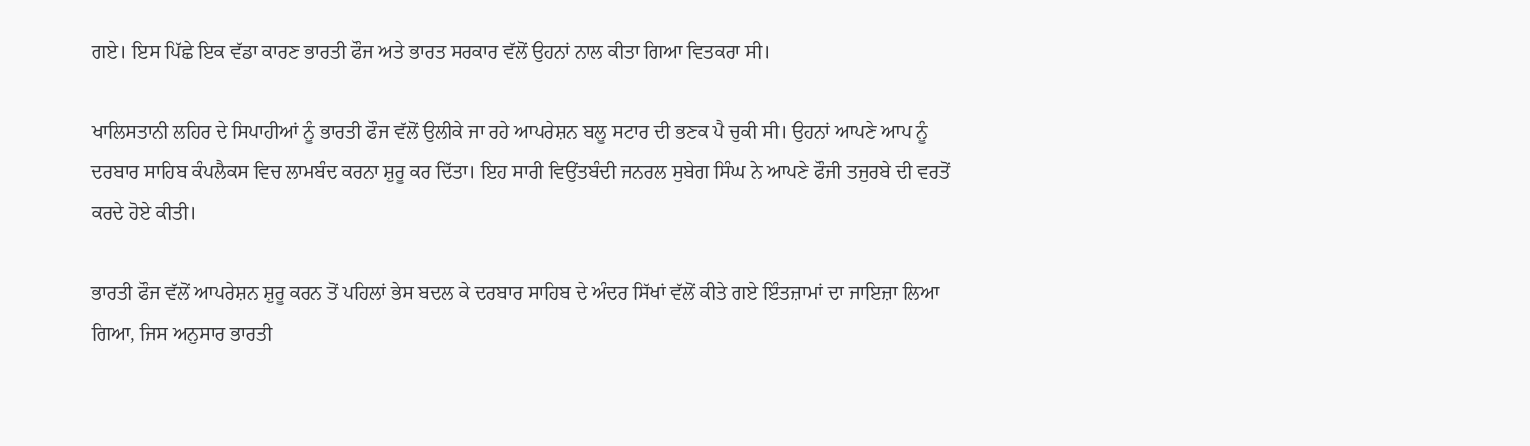ਗਏ। ਇਸ ਪਿੱਛੇ ਇਕ ਵੱਡਾ ਕਾਰਣ ਭਾਰਤੀ ਫੌਜ ਅਤੇ ਭਾਰਤ ਸਰਕਾਰ ਵੱਲੋਂ ਉਹਨਾਂ ਨਾਲ ਕੀਤਾ ਗਿਆ ਵਿਤਕਰਾ ਸੀ।

ਖਾਲਿਸਤਾਨੀ ਲਹਿਰ ਦੇ ਸਿਪਾਹੀਆਂ ਨੂੰ ਭਾਰਤੀ ਫੌਜ ਵੱਲੋਂ ਉਲੀਕੇ ਜਾ ਰਹੇ ਆਪਰੇਸ਼ਨ ਬਲੂ ਸਟਾਰ ਦੀ ਭਣਕ ਪੈ ਚੁਕੀ ਸੀ। ਉਹਨਾਂ ਆਪਣੇ ਆਪ ਨੂੰ ਦਰਬਾਰ ਸਾਹਿਬ ਕੰਪਲੈਕਸ ਵਿਚ ਲਾਮਬੰਦ ਕਰਨਾ ਸ਼ੁਰੂ ਕਰ ਦਿੱਤਾ। ਇਹ ਸਾਰੀ ਵਿਉਂਤਬੰਦੀ ਜਨਰਲ ਸੁਬੇਗ ਸਿੰਘ ਨੇ ਆਪਣੇ ਫੌਜੀ ਤਜੁਰਬੇ ਦੀ ਵਰਤੋਂ ਕਰਦੇ ਹੋਏ ਕੀਤੀ।

ਭਾਰਤੀ ਫੌਜ ਵੱਲੋਂ ਆਪਰੇਸ਼ਨ ਸ਼ੁਰੂ ਕਰਨ ਤੋਂ ਪਹਿਲਾਂ ਭੇਸ ਬਦਲ ਕੇ ਦਰਬਾਰ ਸਾਹਿਬ ਦੇ ਅੰਦਰ ਸਿੱਖਾਂ ਵੱਲੋਂ ਕੀਤੇ ਗਏ ਇੰਤਜ਼ਾਮਾਂ ਦਾ ਜਾਇਜ਼ਾ ਲਿਆ ਗਿਆ, ਜਿਸ ਅਨੁਸਾਰ ਭਾਰਤੀ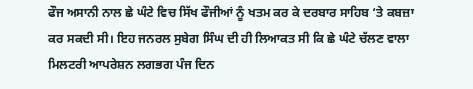ਫੌਜ ਅਸਾਨੀ ਨਾਲ ਛੇ ਘੰਟੇ ਵਿਚ ਸਿੱਖ ਫੌਜੀਆਂ ਨੂੰ ਖਤਮ ਕਰ ਕੇ ਦਰਬਾਰ ਸਾਹਿਬ ‘ਤੇ ਕਬਜ਼ਾ ਕਰ ਸਕਦੀ ਸੀ। ਇਹ ਜਨਰਲ ਸੁਬੇਗ ਸਿੰਘ ਦੀ ਹੀ ਲਿਆਕਤ ਸੀ ਕਿ ਛੇ ਘੰਟੇ ਚੱਲਣ ਵਾਲਾ ਮਿਲਟਰੀ ਆਪਰੇਸ਼ਨ ਲਗਭਗ ਪੰਜ ਦਿਨ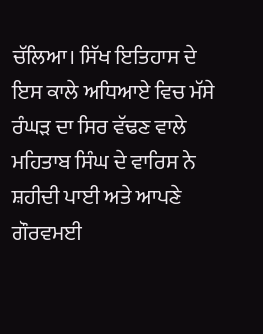ਚੱਲਿਆ। ਸਿੱਖ ਇਤਿਹਾਸ ਦੇ ਇਸ ਕਾਲੇ ਅਧਿਆਏ ਵਿਚ ਮੱਸੇ ਰੰਘੜ ਦਾ ਸਿਰ ਵੱਢਣ ਵਾਲੇ ਮਹਿਤਾਬ ਸਿੰਘ ਦੇ ਵਾਰਿਸ ਨੇ ਸ਼ਹੀਦੀ ਪਾਈ ਅਤੇ ਆਪਣੇ ਗੌਰਵਮਈ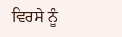ਵਿਰਸੇ ਨੂੰ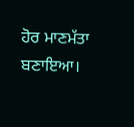ਹੋਰ ਮਾਣਮੱਤਾ ਬਣਾਇਆ।